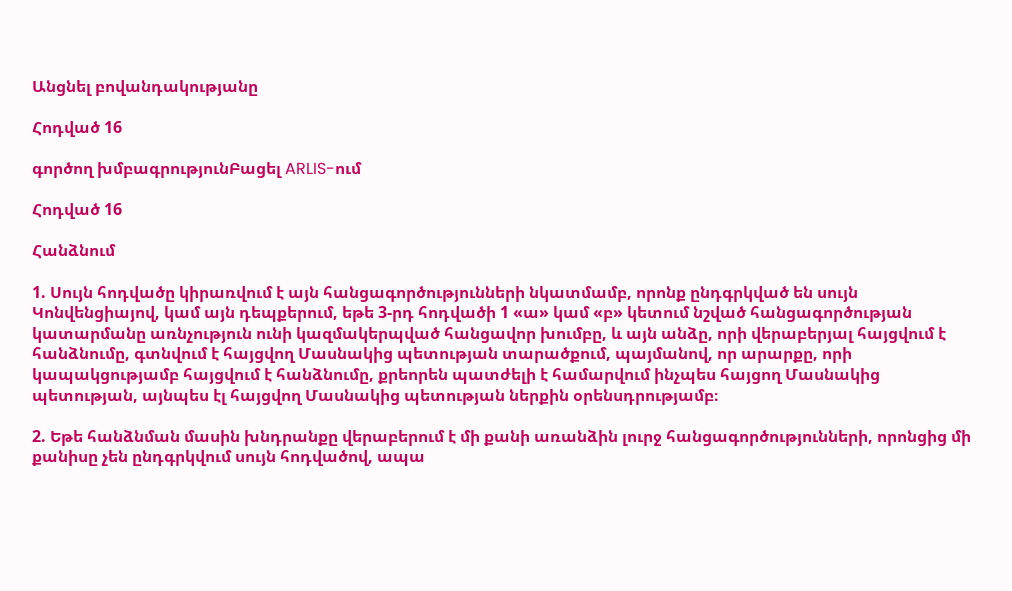Անցնել բովանդակությանը

Հոդված 16

գործող խմբագրությունԲացել ARLIS-ում

Հոդված 16

Հանձնում

1. Սույն հոդվածը կիրառվում է այն հանցագործությունների նկատմամբ, որոնք ընդգրկված են սույն Կոնվենցիայով, կամ այն դեպքերում, եթե 3-րդ հոդվածի 1 «ա» կամ «բ» կետում նշված հանցագործության կատարմանը առնչություն ունի կազմակերպված հանցավոր խումբը, և այն անձը, որի վերաբերյալ հայցվում է հանձնումը, գտնվում է հայցվող Մասնակից պետության տարածքում, պայմանով, որ արարքը, որի կապակցությամբ հայցվում է հանձնումը, քրեորեն պատժելի է համարվում ինչպես հայցող Մասնակից պետության, այնպես էլ հայցվող Մասնակից պետության ներքին օրենսդրությամբ։

2. Եթե հանձնման մասին խնդրանքը վերաբերում է մի քանի առանձին լուրջ հանցագործությունների, որոնցից մի քանիսը չեն ընդգրկվում սույն հոդվածով, ապա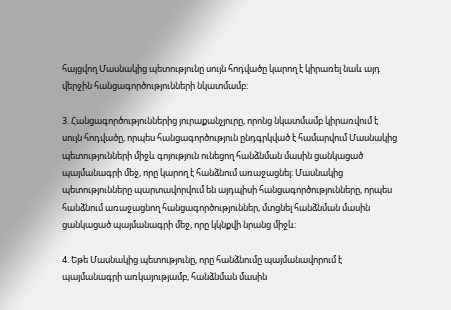հայցվող Մասնակից պետությունը սույն հոդվածը կարող է կիրառել նաև այդ վերջին հանցագործությունների նկատմամբ։

3. Հանցագործություններից յուրաքանչյուրը, որոնց նկատմամբ կիրառվում է սույն հոդվածը, որպես հանցագործություն ընդգրկված է համարվում Մասնակից պետությունների միջև գոյություն ունեցող հանձնման մասին ցանկացած պայմանագրի մեջ, որը կարող է հանձնում առաջացնել։ Մասնակից պետությունները պարտավորվում են այդպիսի հանցագործությունները, որպես հանձնում առաջացնող հանցագործություններ, մտցնել հանձնման մասին ցանկացած պայմանագրի մեջ, որը կկնքվի նրանց միջև:

4. Եթե Մասնակից պետությունը, որը հանձնումը պայմանավորում է պայմանագրի առկայությամբ, հանձնման մասին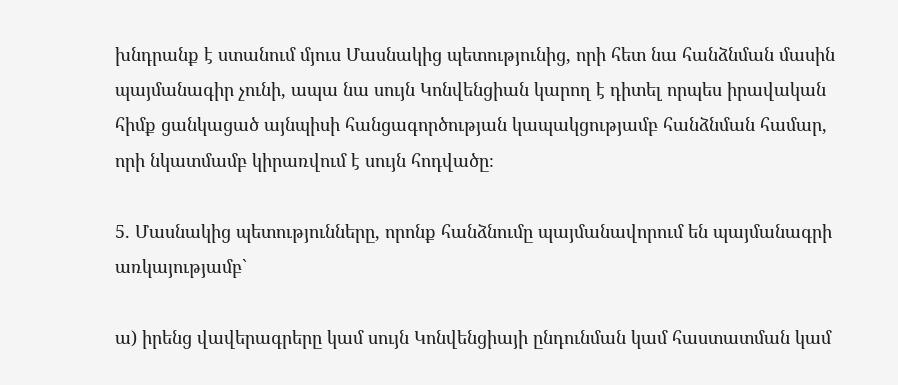խնդրանք է ստանում մյուս Մասնակից պետությունից, որի հետ նա հանձնման մասին պայմանագիր չունի, ապա նա սույն Կոնվենցիան կարող է դիտել որպես իրավական հիմք ցանկացած այնպիսի հանցագործության կապակցությամբ հանձնման համար, որի նկատմամբ կիրառվում է սույն հոդվածը։

5. Մասնակից պետությունները, որոնք հանձնումը պայմանավորում են պայմանագրի առկայությամբ`

ա) իրենց վավերագրերը կամ սույն Կոնվենցիայի ընդունման կամ հաստատման կամ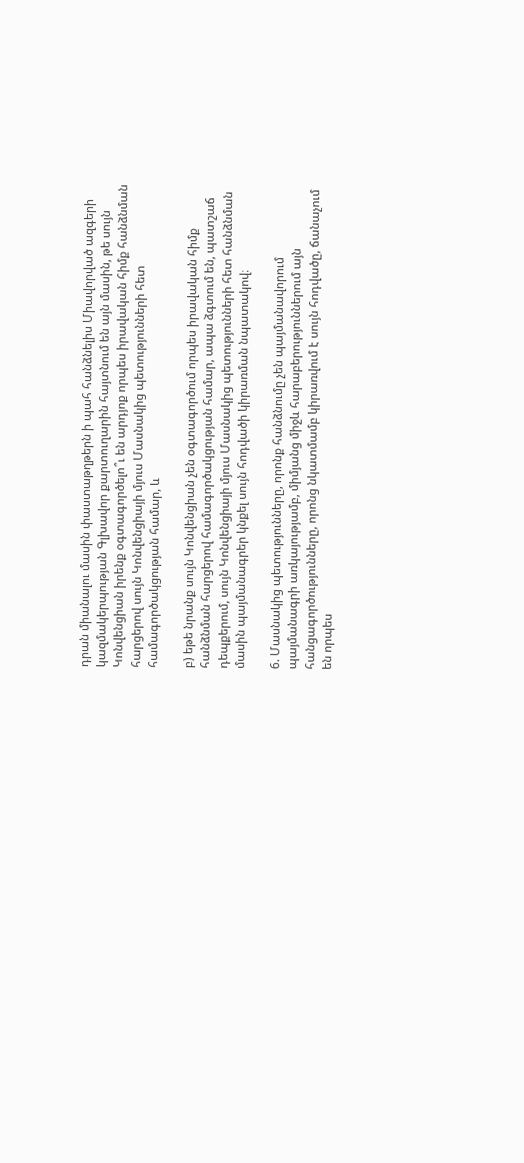դրան միանալու մասին փաստաթղթերն ի պահ հանձնելիս Միավորված ազգերի կազմակերպության Գլխավոր քարտուղարին հայտնում են այն մասին, թե սույն Կոնվենցիան իրենք օգտագործելո՞ւ են արդյոք որպես իրավական հիմք հանձնման հարցերով սույն Կոնվենցիայի մյուս Մասնակից պետությունների հետ համագործակցության համար, և

բ) եթե նրանք սույն Կոնվենցիան չեն օգտագործում որպես իրավական հիմք հանձնման հարցերով համագործակցության համար, ապա ձգտում են, պատշաճ դեպքերում, սույն Կոնվենցիայի մյուս Մասնակից պետությունների հետ հանձնման մասին պայմանագրեր կնքել սույն հոդվածի կիրառման նպատակով։

6. Մասնակից պետությունները, որոնք հանձնումը չեն պայմանավորում պայմանագրի առկայությամբ, միմյանց միջև հարաբերություններում այն հանցագործությունները, որոնց նկատմամբ կիրառվում է սույն հոդվածը, ճանաչում են որպես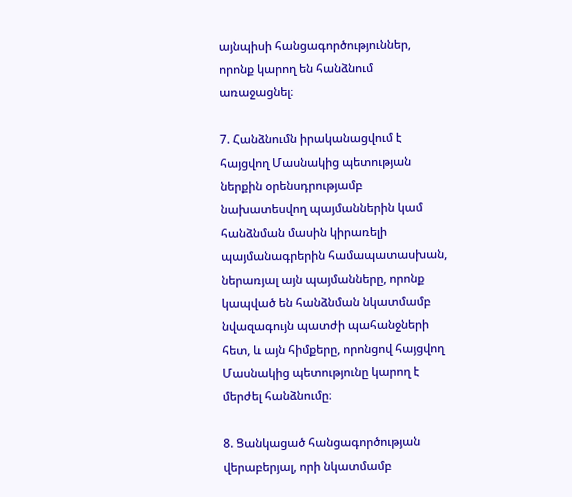այնպիսի հանցագործություններ, որոնք կարող են հանձնում առաջացնել։

7. Հանձնումն իրականացվում է հայցվող Մասնակից պետության ներքին օրենսդրությամբ նախատեսվող պայմաններին կամ հանձնման մասին կիրառելի պայմանագրերին համապատասխան, ներառյալ այն պայմանները, որոնք կապված են հանձնման նկատմամբ նվազագույն պատժի պահանջների հետ, և այն հիմքերը, որոնցով հայցվող Մասնակից պետությունը կարող է մերժել հանձնումը։

8. Ցանկացած հանցագործության վերաբերյալ, որի նկատմամբ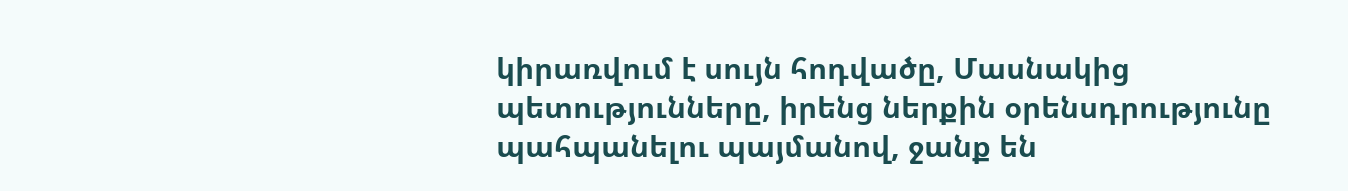կիրառվում է սույն հոդվածը, Մասնակից պետությունները, իրենց ներքին օրենսդրությունը պահպանելու պայմանով, ջանք են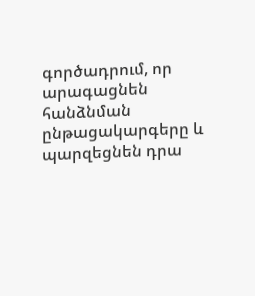գործադրում, որ արագացնեն հանձնման ընթացակարգերը և պարզեցնեն դրա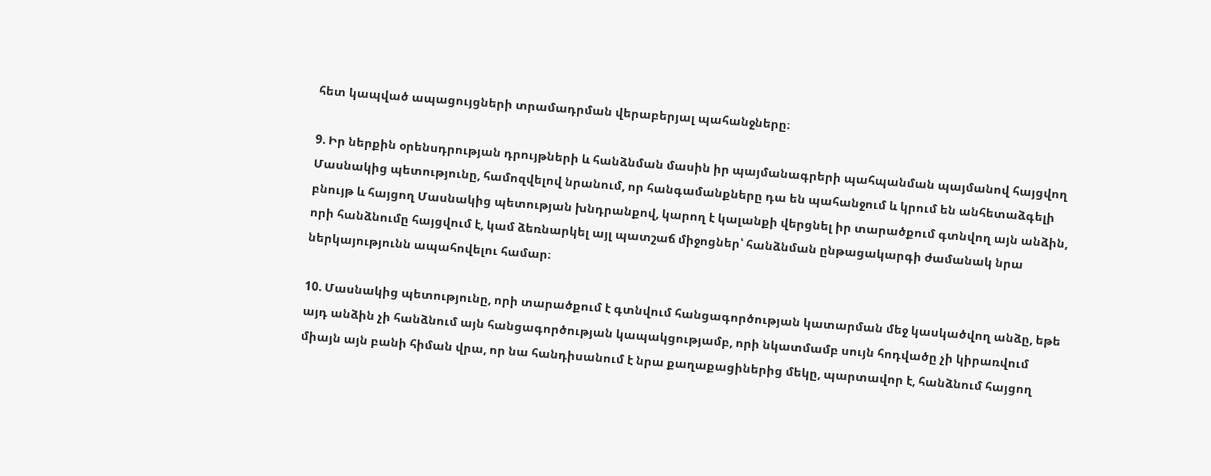հետ կապված ապացույցների տրամադրման վերաբերյալ պահանջները։

9. Իր ներքին օրենսդրության դրույթների և հանձնման մասին իր պայմանագրերի պահպանման պայմանով հայցվող Մասնակից պետությունը, համոզվելով նրանում, որ հանգամանքները դա են պահանջում և կրում են անհետաձգելի բնույթ և հայցող Մասնակից պետության խնդրանքով, կարող է կալանքի վերցնել իր տարածքում գտնվող այն անձին, որի հանձնումը հայցվում է, կամ ձեռնարկել այլ պատշաճ միջոցներ՝ հանձնման ընթացակարգի ժամանակ նրա ներկայությունն ապահովելու համար։

10. Մասնակից պետությունը, որի տարածքում է գտնվում հանցագործության կատարման մեջ կասկածվող անձը, եթե այդ անձին չի հանձնում այն հանցագործության կապակցությամբ, որի նկատմամբ սույն հոդվածը չի կիրառվում միայն այն բանի հիման վրա, որ նա հանդիսանում է նրա քաղաքացիներից մեկը, պարտավոր է, հանձնում հայցող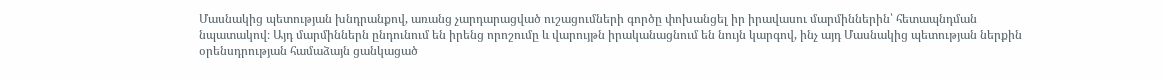Մասնակից պետության խնդրանքով, առանց չարդարացված ուշացումների գործը փոխանցել իր իրավասու մարմիններին՝ հետապնդման նպատակով։ Այդ մարմիններն ընդունում են իրենց որոշումը և վարույթն իրականացնում են նույն կարգով, ինչ այդ Մասնակից պետության ներքին օրենսդրության համաձայն ցանկացած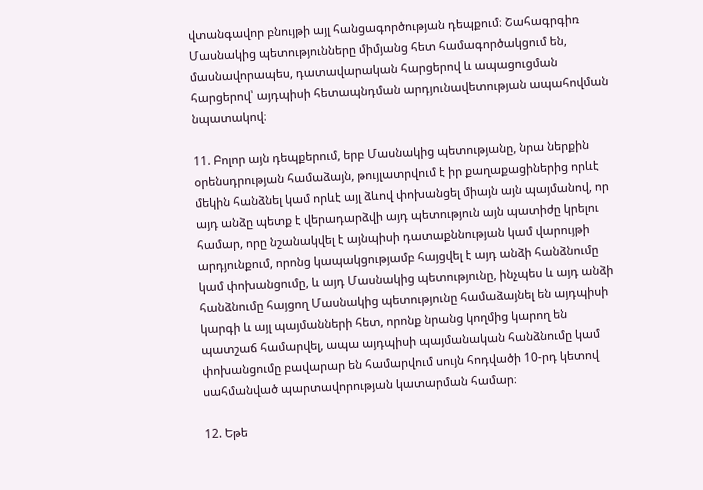վտանգավոր բնույթի այլ հանցագործության դեպքում։ Շահագրգիռ Մասնակից պետությունները միմյանց հետ համագործակցում են, մասնավորապես, դատավարական հարցերով և ապացուցման հարցերով՝ այդպիսի հետապնդման արդյունավետության ապահովման նպատակով։

11. Բոլոր այն դեպքերում, երբ Մասնակից պետությանը, նրա ներքին օրենսդրության համաձայն, թույլատրվում է իր քաղաքացիներից որևէ մեկին հանձնել կամ որևէ այլ ձևով փոխանցել միայն այն պայմանով, որ այդ անձը պետք է վերադարձվի այդ պետություն այն պատիժը կրելու համար, որը նշանակվել է այնպիսի դատաքննության կամ վարույթի արդյունքում, որոնց կապակցությամբ հայցվել է այդ անձի հանձնումը կամ փոխանցումը, և այդ Մասնակից պետությունը, ինչպես և այդ անձի հանձնումը հայցող Մասնակից պետությունը համաձայնել են այդպիսի կարգի և այլ պայմանների հետ, որոնք նրանց կողմից կարող են պատշաճ համարվել, ապա այդպիսի պայմանական հանձնումը կամ փոխանցումը բավարար են համարվում սույն հոդվածի 10-րդ կետով սահմանված պարտավորության կատարման համար։

12. Եթե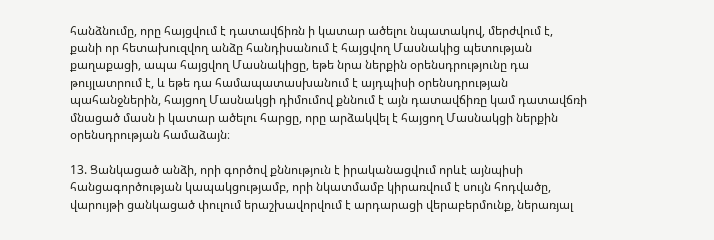հանձնումը, որը հայցվում է դատավճիռն ի կատար ածելու նպատակով, մերժվում է, քանի որ հետախուզվող անձը հանդիսանում է հայցվող Մասնակից պետության քաղաքացի, ապա հայցվող Մասնակիցը, եթե նրա ներքին օրենսդրությունը դա թույլատրում է, և եթե դա համապատասխանում է այդպիսի օրենսդրության պահանջներին, հայցող Մասնակցի դիմումով քննում է այն դատավճիռը կամ դատավճռի մնացած մասն ի կատար ածելու հարցը, որը արձակվել է հայցող Մասնակցի ներքին օրենսդրության համաձայն։

13. Ցանկացած անձի, որի գործով քննություն է իրականացվում որևէ այնպիսի հանցագործության կապակցությամբ, որի նկատմամբ կիրառվում է սույն հոդվածը, վարույթի ցանկացած փուլում երաշխավորվում է արդարացի վերաբերմունք, ներառյալ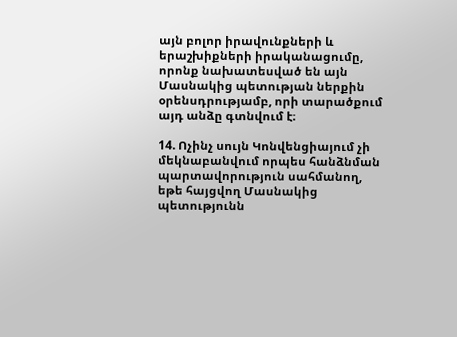այն բոլոր իրավունքների և երաշխիքների իրականացումը, որոնք նախատեսված են այն Մասնակից պետության ներքին օրենսդրությամբ, որի տարածքում այդ անձը գտնվում է։

14. Ոչինչ սույն Կոնվենցիայում չի մեկնաբանվում որպես հանձնման պարտավորություն սահմանող, եթե հայցվող Մասնակից պետությունն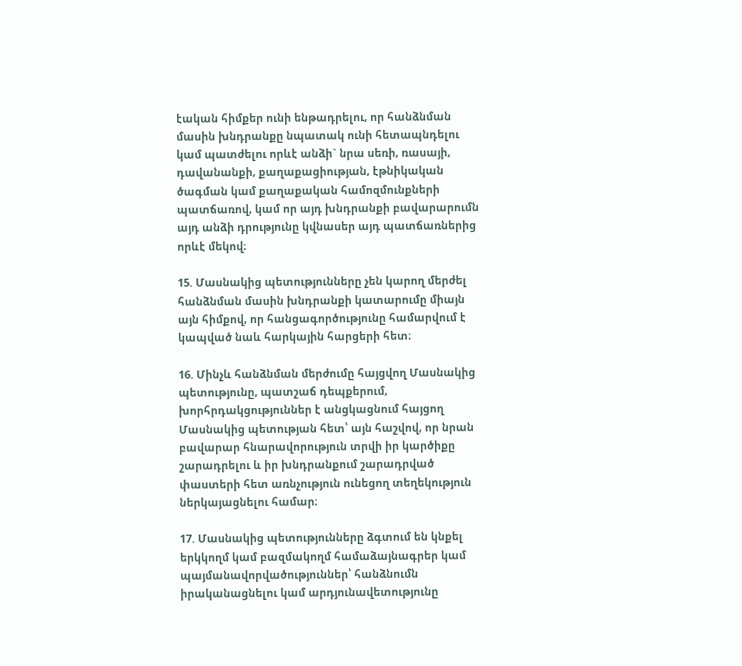էական հիմքեր ունի ենթադրելու, որ հանձնման մասին խնդրանքը նպատակ ունի հետապնդելու կամ պատժելու որևէ անձի` նրա սեռի, ռասայի, դավանանքի, քաղաքացիության, էթնիկական ծագման կամ քաղաքական համոզմունքների պատճառով, կամ որ այդ խնդրանքի բավարարումն այդ անձի դրությունը կվնասեր այդ պատճառներից որևէ մեկով։

15. Մասնակից պետությունները չեն կարող մերժել հանձնման մասին խնդրանքի կատարումը միայն այն հիմքով, որ հանցագործությունը համարվում է կապված նաև հարկային հարցերի հետ։

16. Մինչև հանձնման մերժումը հայցվող Մասնակից պետությունը, պատշաճ դեպքերում, խորհրդակցություններ է անցկացնում հայցող Մասնակից պետության հետ՝ այն հաշվով, որ նրան բավարար հնարավորություն տրվի իր կարծիքը շարադրելու և իր խնդրանքում շարադրված փաստերի հետ առնչություն ունեցող տեղեկություն ներկայացնելու համար։

17. Մասնակից պետությունները ձգտում են կնքել երկկողմ կամ բազմակողմ համաձայնագրեր կամ պայմանավորվածություններ՝ հանձնումն իրականացնելու կամ արդյունավետությունը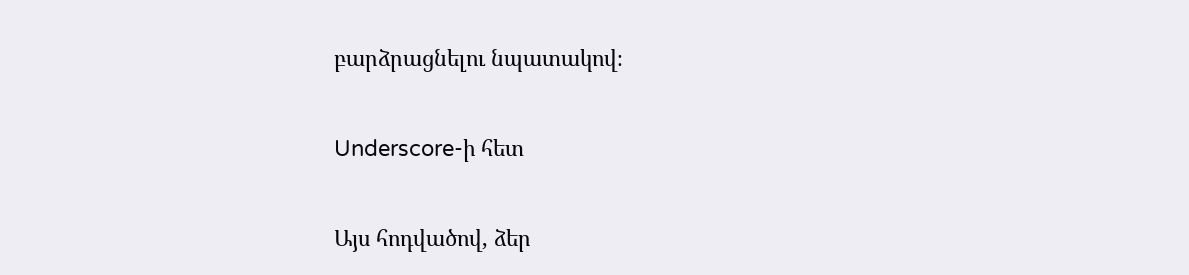բարձրացնելու նպատակով։

Underscore-ի հետ

Այս հոդվածով, ձեր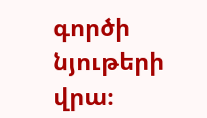գործի նյութերի վրա։